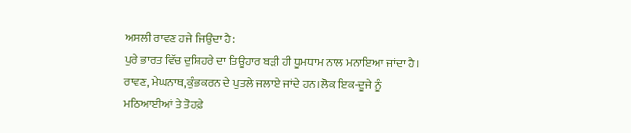ਅਸਲੀ ਰਾਵਣ ਹਜੇ ਜਿਉਂਦਾ ਹੈ:
ਪੁਰੇ ਭਾਰਤ ਵਿੱਚ ਦੁਸ਼ਿਹਰੇ ਦਾ ਤਿਊਹਾਰ ਬੜੀ ਹੀ ਧੂਮਧਾਮ ਨਾਲ ਮਨਾਇਆ ਜਾਂਦਾ ਹੈ। ਰਾਵਣ, ਮੇਘਨਾਥ,ਕੁੰਭਕਰਨ ਦੇ ਪੁਤਲੇ ਜਲਾਏ ਜਾਂਦੇ ਹਨ।ਲੋਕ ਇਕ-ਦੂਜੇ ਨੂੰ ਮਠਿਆਈਆਂ ਤੇ ਤੋਹਫ਼ੇ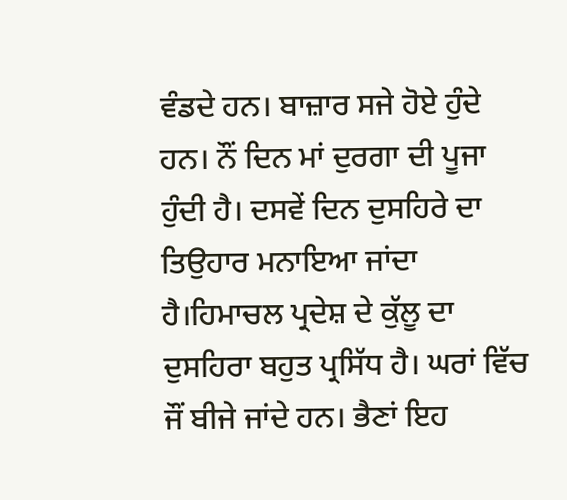ਵੰਡਦੇ ਹਨ। ਬਾਜ਼ਾਰ ਸਜੇ ਹੋਏ ਹੁੰਦੇ ਹਨ। ਨੌਂ ਦਿਨ ਮਾਂ ਦੁਰਗਾ ਦੀ ਪੂਜਾ ਹੁੰਦੀ ਹੈ। ਦਸਵੇਂ ਦਿਨ ਦੁਸਹਿਰੇ ਦਾ ਤਿਉਹਾਰ ਮਨਾਇਆ ਜਾਂਦਾ ਹੈ।ਹਿਮਾਚਲ ਪ੍ਰਦੇਸ਼ ਦੇ ਕੁੱਲੂ ਦਾ ਦੁਸਹਿਰਾ ਬਹੁਤ ਪ੍ਰਸਿੱਧ ਹੈ। ਘਰਾਂ ਵਿੱਚ ਜੌਂ ਬੀਜੇ ਜਾਂਦੇ ਹਨ। ਭੈਣਾਂ ਇਹ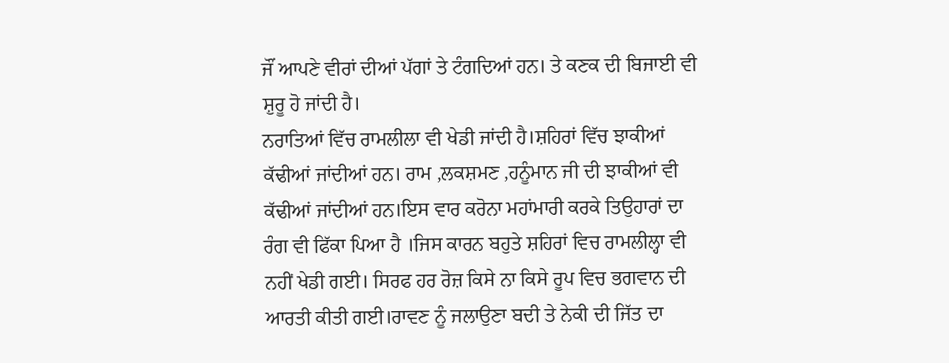ਜੌਂ ਆਪਣੇ ਵੀਰਾਂ ਦੀਆਂ ਪੱਗਾਂ ਤੇ ਟੰਗਦਿਆਂ ਹਨ। ਤੇ ਕਣਕ ਦੀ ਬਿਜਾਈ ਵੀ ਸ਼ੁਰੂ ਹੋ ਜਾਂਦੀ ਹੈ।
ਨਰਾਤਿਆਂ ਵਿੱਚ ਰਾਮਲੀਲਾ ਵੀ ਖੇਡੀ ਜਾਂਦੀ ਹੈ।ਸ਼ਹਿਰਾਂ ਵਿੱਚ ਝਾਕੀਆਂ ਕੱਢੀਆਂ ਜਾਂਦੀਆਂ ਹਨ। ਰਾਮ ,ਲਕਸ਼ਮਣ ,ਹਨੂੰਮਾਨ ਜੀ ਦੀ ਝਾਕੀਆਂ ਵੀ ਕੱਢੀਆਂ ਜਾਂਦੀਆਂ ਹਨ।ਇਸ ਵਾਰ ਕਰੋਨਾ ਮਹਾਂਮਾਰੀ ਕਰਕੇ ਤਿਉਹਾਰਾਂ ਦਾ ਰੰਗ ਵੀ ਫਿੱਕਾ ਪਿਆ ਹੈ ।ਜਿਸ ਕਾਰਨ ਬਹੁਤੇ ਸ਼ਹਿਰਾਂ ਵਿਚ ਰਾਮਲੀਲ੍ਹਾ ਵੀ ਨਹੀਂ ਖੇਡੀ ਗਈ। ਸਿਰਫ ਹਰ ਰੋਜ਼ ਕਿਸੇ ਨਾ ਕਿਸੇ ਰੂਪ ਵਿਚ ਭਗਵਾਨ ਦੀ ਆਰਤੀ ਕੀਤੀ ਗਈ।ਰਾਵਣ ਨੂੰ ਜਲਾਉਣਾ ਬਦੀ ਤੇ ਨੇਕੀ ਦੀ ਜਿੱਤ ਦਾ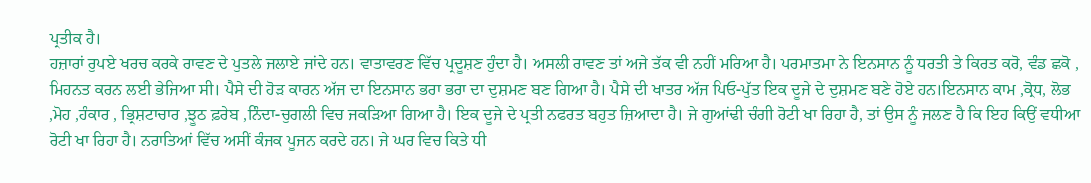ਪ੍ਰਤੀਕ ਹੈ।
ਹਜ਼ਾਰਾਂ ਰੁਪਏ ਖਰਚ ਕਰਕੇ ਰਾਵਣ ਦੇ ਪੁਤਲੇ ਜਲਾਏ ਜਾਂਦੇ ਹਨ। ਵਾਤਾਵਰਣ ਵਿੱਚ ਪ੍ਰਦੂਸ਼ਣ ਹੁੰਦਾ ਹੈ। ਅਸਲੀ ਰਾਵਣ ਤਾਂ ਅਜੇ ਤੱਕ ਵੀ ਨਹੀਂ ਮਰਿਆ ਹੈ। ਪਰਮਾਤਮਾ ਨੇ ਇਨਸਾਨ ਨੂੰ ਧਰਤੀ ਤੇ ਕਿਰਤ ਕਰੋ, ਵੰਡ ਛਕੋ , ਮਿਹਨਤ ਕਰਨ ਲਈ ਭੇਜਿਆ ਸੀ। ਪੈਸੇ ਦੀ ਹੋੜ ਕਾਰਨ ਅੱਜ ਦਾ ਇਨਸਾਨ ਭਰਾ ਭਰਾ ਦਾ ਦੁਸ਼ਮਣ ਬਣ ਗਿਆ ਹੈ। ਪੈਸੇ ਦੀ ਖਾਤਰ ਅੱਜ ਪਿਓ-ਪੁੱਤ ਇਕ ਦੂਜੇ ਦੇ ਦੁਸ਼ਮਣ ਬਣੇ ਹੋਏ ਹਨ।ਇਨਸਾਨ ਕਾਮ ,ਕ੍ਰੋਧ, ਲੋਭ ,ਮੋਹ ,ਹੰਕਾਰ , ਭ੍ਰਿਸ਼ਟਾਚਾਰ ,ਝੂਠ ਫ਼ਰੇਬ ,ਨਿੰਦਾ-ਚੁਗਲੀ ਵਿਚ ਜਕੜਿਆ ਗਿਆ ਹੈ। ਇਕ ਦੂਜੇ ਦੇ ਪ੍ਰਤੀ ਨਫਰਤ ਬਹੁਤ ਜ਼ਿਆਦਾ ਹੈ। ਜੇ ਗੁਆਂਢੀ ਚੰਗੀ ਰੋਟੀ ਖਾ ਰਿਹਾ ਹੈ, ਤਾਂ ਉਸ ਨੂੰ ਜਲਣ ਹੈ ਕਿ ਇਹ ਕਿਉਂ ਵਧੀਆ ਰੋਟੀ ਖਾ ਰਿਹਾ ਹੈ। ਨਰਾਤਿਆਂ ਵਿੱਚ ਅਸੀਂ ਕੰਜਕ ਪੂਜਨ ਕਰਦੇ ਹਨ। ਜੇ ਘਰ ਵਿਚ ਕਿਤੇ ਧੀ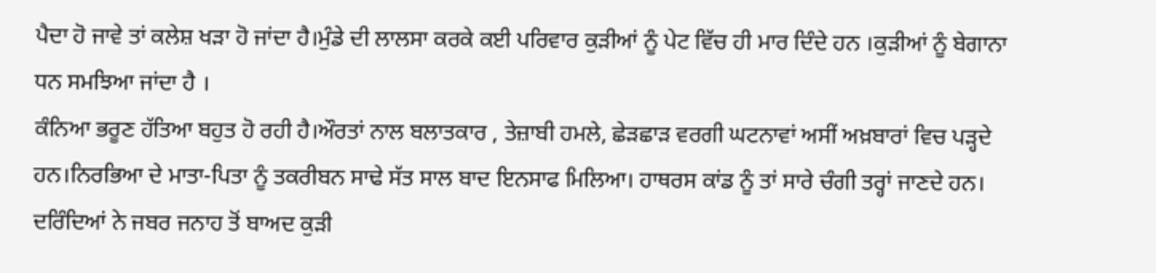ਪੈਦਾ ਹੋ ਜਾਵੇ ਤਾਂ ਕਲੇਸ਼ ਖੜਾ ਹੋ ਜਾਂਦਾ ਹੈ।ਮੁੰਡੇ ਦੀ ਲਾਲਸਾ ਕਰਕੇ ਕਈ ਪਰਿਵਾਰ ਕੁੜੀਆਂ ਨੂੰ ਪੇਟ ਵਿੱਚ ਹੀ ਮਾਰ ਦਿੰਦੇ ਹਨ ।ਕੁੜੀਆਂ ਨੂੰ ਬੇਗਾਨਾ ਧਨ ਸਮਝਿਆ ਜਾਂਦਾ ਹੈ ।
ਕੰਨਿਆ ਭਰੂਣ ਹੱਤਿਆ ਬਹੁਤ ਹੋ ਰਹੀ ਹੈ।ਔਰਤਾਂ ਨਾਲ ਬਲਾਤਕਾਰ , ਤੇਜ਼ਾਬੀ ਹਮਲੇ, ਛੇੜਛਾੜ ਵਰਗੀ ਘਟਨਾਵਾਂ ਅਸੀਂ ਅਖ਼ਬਾਰਾਂ ਵਿਚ ਪੜ੍ਹਦੇ ਹਨ।ਨਿਰਭਿਆ ਦੇ ਮਾਤਾ-ਪਿਤਾ ਨੂੰ ਤਕਰੀਬਨ ਸਾਢੇ ਸੱਤ ਸਾਲ ਬਾਦ ਇਨਸਾਫ ਮਿਲਿਆ। ਹਾਥਰਸ ਕਾਂਡ ਨੂੰ ਤਾਂ ਸਾਰੇ ਚੰਗੀ ਤਰ੍ਹਾਂ ਜਾਣਦੇ ਹਨ। ਦਰਿੰਦਿਆਂ ਨੇ ਜਬਰ ਜਨਾਹ ਤੋਂ ਬਾਅਦ ਕੁੜੀ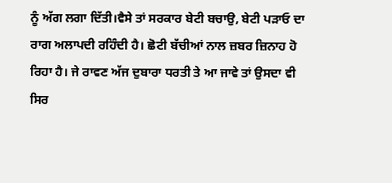ਨੂੰ ਅੱਗ ਲਗਾ ਦਿੱਤੀ।ਵੈਸੇ ਤਾਂ ਸਰਕਾਰ ਬੇਟੀ ਬਚਾਉ, ਬੇਟੀ ਪੜਾਓ ਦਾ ਰਾਗ ਅਲਾਪਦੀ ਰਹਿੰਦੀ ਹੈ। ਛੋਟੀ ਬੱਚੀਆਂ ਨਾਲ ਜ਼ਬਰ ਜ਼ਿਨਾਹ ਹੋ ਰਿਹਾ ਹੈ। ਜੇ ਰਾਵਣ ਅੱਜ ਦੁਬਾਰਾ ਧਰਤੀ ਤੇ ਆ ਜਾਵੇ ਤਾਂ ਉਸਦਾ ਵੀ ਸਿਰ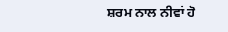ਸ਼ਰਮ ਨਾਲ ਨੀਵਾਂ ਹੋ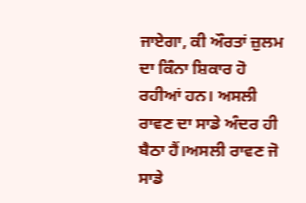ਜਾਏਗਾ, ਕੀ ਔਰਤਾਂ ਜ਼ੁਲਮ ਦਾ ਕਿੰਨਾ ਸ਼ਿਕਾਰ ਹੋ ਰਹੀਆਂ ਹਨ। ਅਸਲੀ ਰਾਵਣ ਦਾ ਸਾਡੇ ਅੰਦਰ ਹੀ ਬੈਠਾ ਹੈਂ।ਅਸਲੀ ਰਾਵਣ ਜੋ ਸਾਡੇ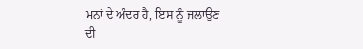ਮਨਾਂ ਦੇ ਅੰਦਰ ਹੈ, ਇਸ ਨੂੰ ਜਲਾਉਣ ਦੀ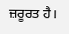ਜ਼ਰੂਰਤ ਹੈ।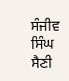ਸੰਜੀਵ ਸਿੰਘ ਸੈਣੀ